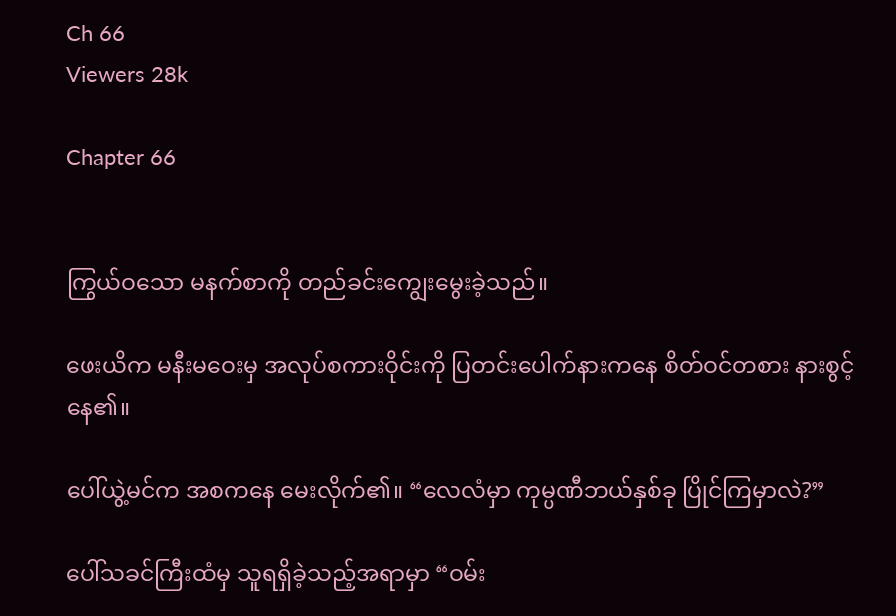Ch 66
Viewers 28k

Chapter 66


ကြွယ်ဝသော မနက်စာကို တည်ခင်းကျွေးမွေးခဲ့သည်။

ဖေးယိက မနီးမဝေးမှ အလုပ်စကားဝိုင်းကို ပြတင်းပေါက်နားကနေ စိတ်ဝင်တစား နားစွင့်နေ၏။

ပေါ်ယွဲ့မင်က အစကနေ မေးလိုက်၏။ “လေလံမှာ ကုမ္ပဏီဘယ်နှစ်ခု ပြိုင်ကြမှာလဲ?”

ပေါ်သခင်ကြီးထံမှ သူရရှိခဲ့သည့်အရာမှာ “ဝမ်း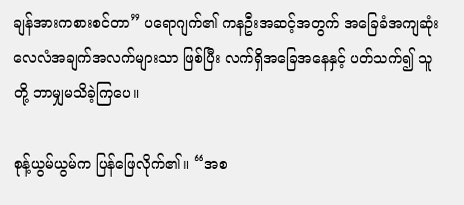ချန်အားကစားစင်တာ” ပရောဂျက်၏ ကနဦးအဆင့်အတွက် အခြေခံအကျဆုံး လေလံအချက်အလက်များသာ ဖြစ်ပြီး လက်ရှိအခြေအနေနှင့် ပတ်သက်၍ သူတို့ ဘာမျှမသိခဲ့ကြပေ။

စုန့်ယွမ်ယွမ်က ပြန်ဖြေလိုက်၏။ “အစ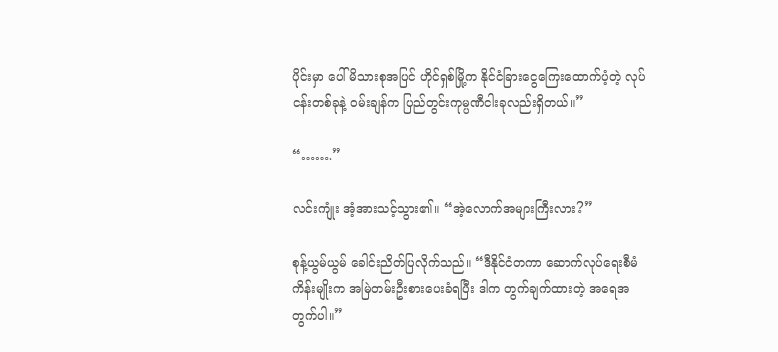ပိုင်းမှာ ပေါ်မိသားစုအပြင် ဟိုင်ရှစ်မြို့က နိုင်ငံခြားငွေကြေးထောက်ပံ့တဲ့ လုပ်ငန်းတစ်ခုနဲ့ ဝမ်းချန်က ပြည်တွင်းကုမ္ပဏီငါးခုလည်းရှိတယ်။”

“…….”

လင်းကျုံး အံ့အားသင့်သွား၏။ “အဲ့လောက်အများကြီးလား?”

စုန့်ယွမ်ယွမ် ခေါင်းညိတ်ပြလိုက်သည်။ “ဒီနိုင်ငံတကာ ဆောက်လုပ်ရေးစီမံကိန်းမျိုးက အမြဲတမ်းဦးစားပေးခံရပြီး ဒါက တွက်ချက်ထားတဲ့ အရေအတွက်ပါ။”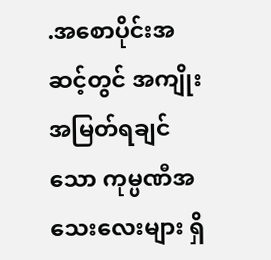.အစောပိုင်းအဆင့်တွင် အကျိုးအမြတ်ရချင်သော ကုမ္ပဏီအသေးလေးများ ရှိ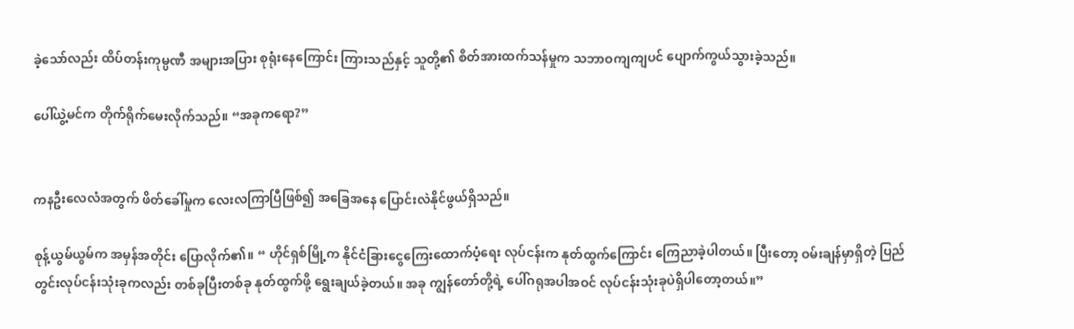ခဲ့သော်လည်း ထိပ်တန်းကုမ္ပဏီ အများအပြား စုရုံးနေကြောင်း ကြားသည်နှင့် သူတို့၏ စိတ်အားထက်သန်မှုက သဘာဝကျကျပင် ပျောက်ကွယ်သွားခဲ့သည်။

ပေါ်ယွဲ့မင်က တိုက်ရိုက်မေးလိုက်သည်။ “အခုကရော?”


ကနဦးလေလံအတွက် ဖိတ်ခေါ်မှုက လေးလကြာပြီဖြစ်၍ အခြေအနေ ပြောင်းလဲနိုင်ဖွယ်ရှိသည်။

စုန့်ယွမ်ယွမ်က အမှန်အတိုင်း ပြောလိုက်၏။ “ ဟိုင်ရှစ်မြို့က နိုင်ငံခြားငွေကြေးထောက်ပံ့ရေး လုပ်ငန်းက နုတ်ထွက်ကြောင်း ကြေညာခဲ့ပါတယ်။ ပြီးတော့ ဝမ်းချန်မှာရှိတဲ့ ပြည်တွင်းလုပ်ငန်းသုံးခုကလည်း တစ်ခုပြီးတစ်ခု နုတ်ထွက်ဖို့ ရွေးချယ်ခဲ့တယ်။ အခု ကျွန်တော်တို့ရဲ့ ပေါ်ဂရုအပါအဝင် လုပ်ငန်းသုံးခုပဲရှိပါတော့တယ်။”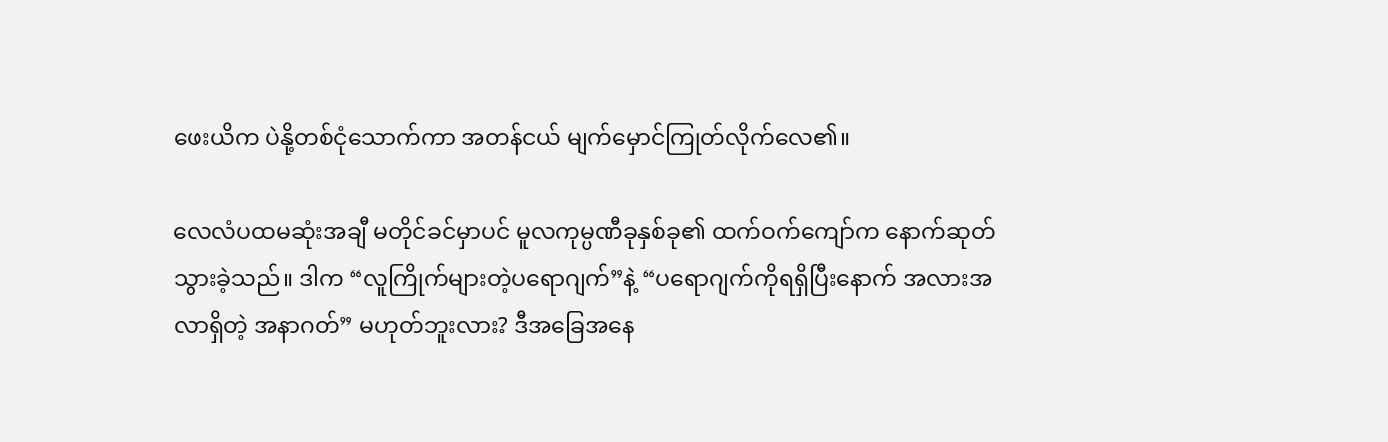ဖေးယိက ပဲနို့တစ်ငုံသောက်ကာ အတန်ငယ် မျက်မှောင်ကြုတ်လိုက်လေ၏။

လေလံပထမဆုံးအချီ မတိုင်ခင်မှာပင် မူလကုမ္ပဏီခုနှစ်ခု၏ ထက်ဝက်ကျော်က နောက်ဆုတ်သွားခဲ့သည်။ ဒါက “လူကြိုက်များတဲ့ပရောဂျက်”နဲ့ “ပရောဂျက်ကိုရရှိပြီးနောက် အလားအလာရှိတဲ့ အနာဂတ်” မဟုတ်ဘူးလား? ဒီအခြေအနေ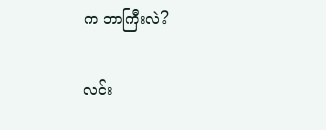က ဘာကြီးလဲ?

လင်း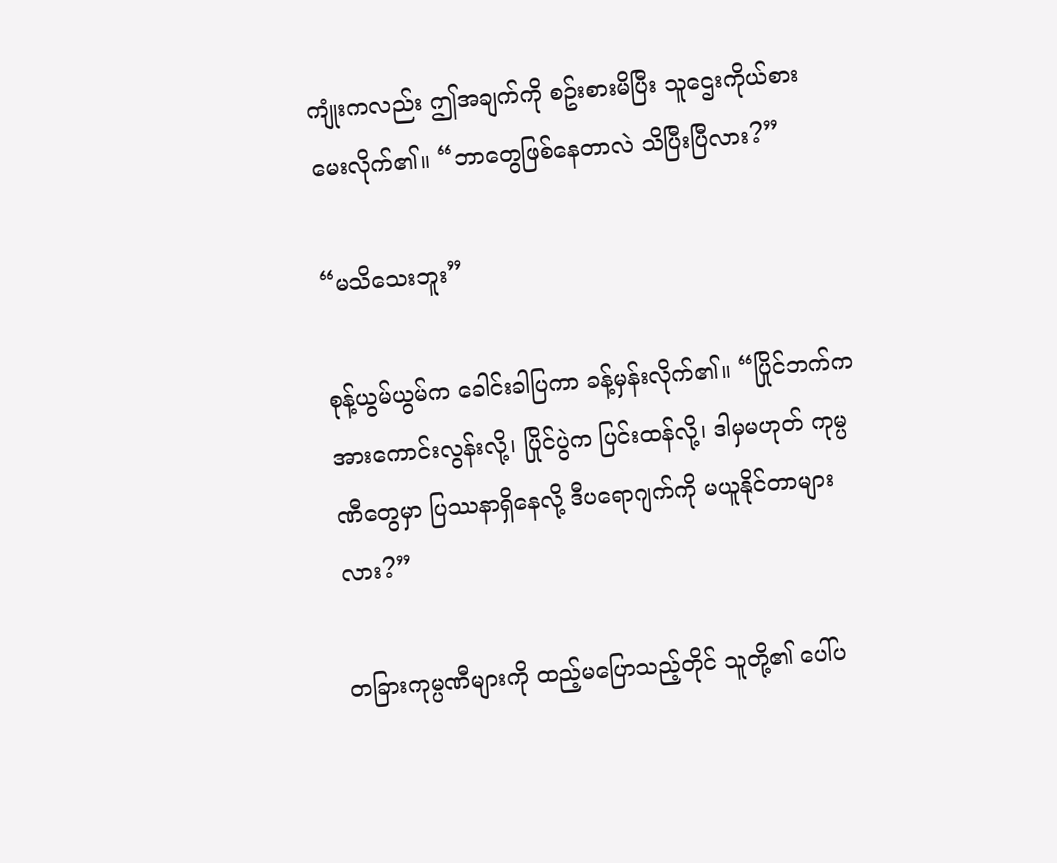ကျုံးကလည်း ဤအချက်ကို စဥ်းစားမိပြီး သူဌေးကိုယ်စား မေးလိုက်၏။ “ဘာတွေဖြစ်နေတာလဲ သိပြီးပြီလား?”

“မသိသေးဘူး”

စုန့်ယွမ်ယွမ်က ခေါင်းခါပြကာ ခန့်မှန်းလိုက်၏။ “ပြိုင်ဘက်က အားကောင်းလွန်းလို့၊ ပြိုင်ပွဲက ပြင်းထန်လို့၊ ဒါမှမဟုတ် ကုမ္ပဏီတွေမှာ ပြဿနာရှိနေလို့ ဒီပရောဂျက်ကို မယူနိုင်တာများလား?”

တခြားကုမ္ပဏီများကို ထည့်မပြောသည့်တိုင် သူတို့၏ ပေါ်ပ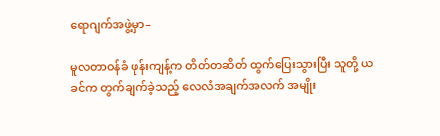ရောဂျက်အဖွဲ့မှာ–

မူလတာဝန်ခံ ဖုန်းကျန့်က တိတ်တဆိတ် ထွက်ပြေးသွားပြီး သူတို့ ယခင်က တွက်ချက်ခဲ့သည့် လေလံအချက်အလက် အမျိုး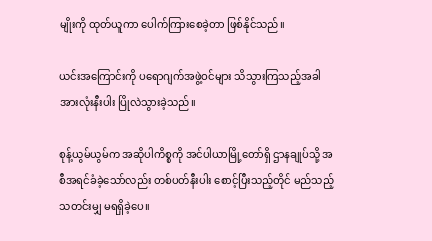မျိုးကို ထုတ်ယူကာ ပေါက်ကြားစေခဲ့တာ ဖြစ်နိုင်သည်။

ယင်းအကြောင်းကို ပရောဂျက်အဖွဲ့ဝင်များ သိသွားကြသည့်အခါ အားလုံးနီးပါး ပြိုလဲသွားခဲ့သည်။

စုန့်ယွမ်ယွမ်က အဆိုပါကိစ္စကို အင်ပါယာမြို့တော်ရှိ ဌာနချုပ်သို့ အစီအရင်ခံခဲ့သော်လည်း တစ်ပတ်နီးပါး စောင့်ပြီးသည့်တိုင် မည်သည့်သတင်းမျှ မရရှိခဲ့ပေ။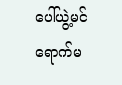ပေါ်ယွဲ့မင် ရောက်မ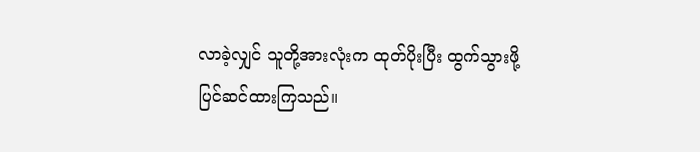လာခဲ့လျှင် သူတို့အားလုံးက ထုတ်ပိုးပြီး ထွက်သွားဖို့ ပြင်ဆင်ထားကြသည်။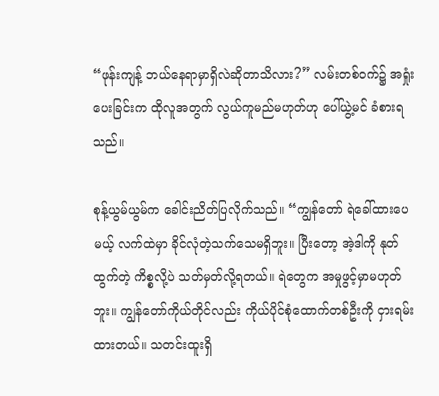“ဖုန်းကျန့် ဘယ်နေရာမှာရှိလဲဆိုတာသိလား?” လမ်းတစ်ဝက်၌ အရှုံးပေးခြင်းက ထိုလူအတွက် လွယ်ကူမည်မဟုတ်ဟု ပေါ်ယွဲ့မင် ခံစားရသည်။

စုန့်ယွမ်ယွမ်က ခေါင်းညိတ်ပြလိုက်သည်။ “ကျွန်တော် ရဲခေါ်ထားပေမယ့် လက်ထဲမှာ ခိုင်လုံတဲ့သက်သေမရှိဘူး။ ပြီးတော့ အဲ့ဒါကို နုတ်ထွက်တဲ့ ကိစ္စလို့ပဲ သတ်မှတ်လို့ရတယ်။ ရဲတွေက အမှုဖွင့်မှာမဟုတ်ဘူး။ ကျွန်တော်ကိုယ်တိုင်လည်း ကိုယ်ပိုင်စုံထောက်တစ်ဦးကို ငှားရမ်းထားတယ်။ သတင်းထူးရှိ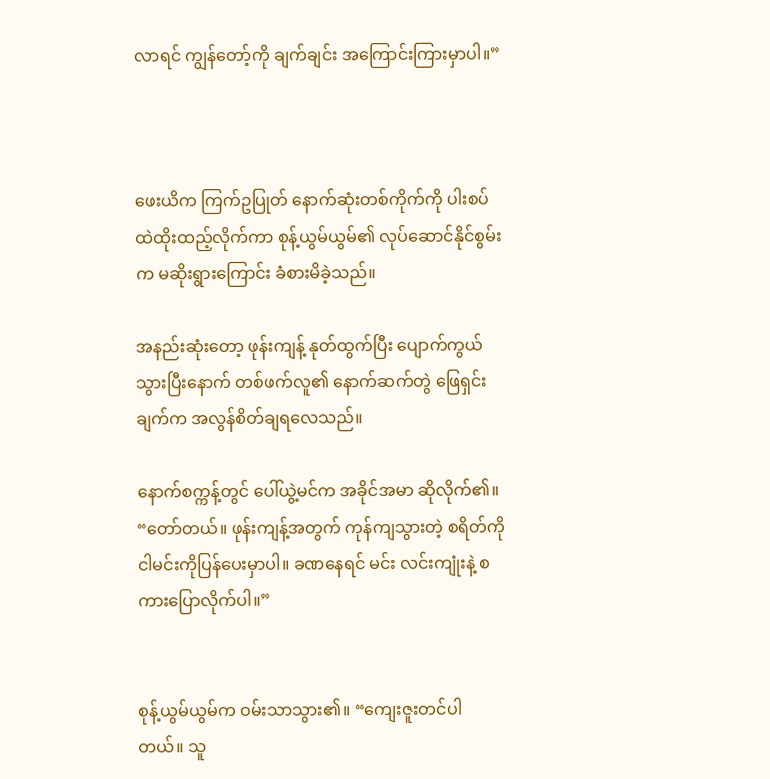လာရင် ကျွန်တော့်ကို ချက်ချင်း အကြောင်းကြားမှာပါ။”



ဖေးယိက ကြက်ဥပြုတ် နောက်ဆုံးတစ်ကိုက်ကို ပါးစပ်ထဲထိုးထည့်လိုက်ကာ စုန့်ယွမ်ယွမ်၏ လုပ်ဆောင်နိုင်စွမ်းက မဆိုးရွားကြောင်း ခံစားမိခဲ့သည်။

အနည်းဆုံးတော့ ဖုန်းကျန့် နုတ်ထွက်ပြီး ပျောက်ကွယ်သွားပြီးနောက် တစ်ဖက်လူ၏ နောက်ဆက်တွဲ ဖြေရှင်းချက်က အလွန်စိတ်ချရလေသည်။

နောက်စက္ကန့်တွင် ပေါ်ယွဲ့မင်က အခိုင်အမာ ဆိုလိုက်၏။ “တော်တယ်။ ဖုန်းကျန့်အတွက် ကုန်ကျသွားတဲ့ စရိတ်ကို ငါမင်းကိုပြန်ပေးမှာပါ။ ခဏနေရင် မင်း လင်းကျုံးနဲ့ စကားပြောလိုက်ပါ။”


စုန့်ယွမ်ယွမ်က ဝမ်းသာသွား၏။ “ကျေးဇူးတင်ပါတယ်။ သူ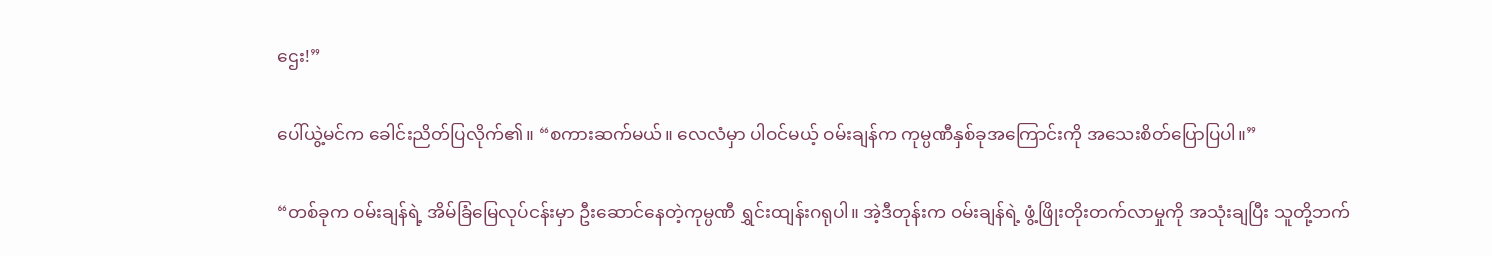ဌေး!”

ပေါ်ယွဲ့မင်က ခေါင်းညိတ်ပြလိုက်၏။ “စကားဆက်မယ်။ လေလံမှာ ပါဝင်မယ့် ဝမ်းချန်က ကုမ္ပဏီနှစ်ခုအကြောင်းကို အသေးစိတ်ပြောပြပါ။”

“တစ်ခုက ဝမ်းချန်ရဲ့ အိမ်ခြံမြေလုပ်ငန်းမှာ ဦးဆောင်နေတဲ့ကုမ္ပဏီ ရွှင်းထျန်းဂရုပါ။ အဲ့ဒီတုန်းက ဝမ်းချန်ရဲ့ ဖွံ့ဖြိုးတိုးတက်လာမှုကို အသုံးချပြီး သူတို့ဘက်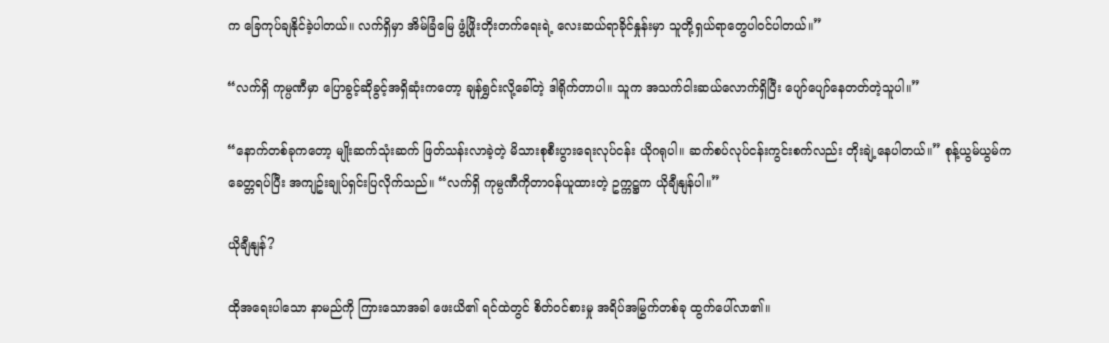က ခြေကုပ်ချနိုင်ခဲ့ပါတယ်။ လက်ရှိမှာ အိမ်ခြံမြေ ဖွံ့ဖြိုးတိုးတက်ရေးရဲ့ လေးဆယ်ရာခိုင်နှုန်းမှာ သူတို့ရှယ်ရာတွေပါဝင်ပါတယ်။”

“လက်ရှိ ကုမ္ပဏီမှာ ပြောခွင့်ဆိုခွင့်အရှိဆုံးကတော့ ချန်ရွှင်းလို့ခေါ်တဲ့ ဒါရိုက်တာပါ။ သူက အသက်ငါးဆယ်လောက်ရှိပြီး ပျော်ပျော်နေတတ်တဲ့သူပါ။”

“နောက်တစ်ခုကတော့ မျိုးဆက်သုံးဆက် ဖြတ်သန်းလာခဲ့တဲ့ မိသားစုစီးပွားရေးလုပ်ငန်း ယိုဂရုပါ။ ဆက်စပ်လုပ်ငန်းကွင်းစက်လည်း တိုးချဲ့နေပါတယ်။” စုန့်ယွမ်ယွမ်က ခေတ္တရပ်ပြီး အကျဥ်းချုပ်ရှင်းပြလိုက်သည်။ “လက်ရှိ ကုမ္ပဏီကိုတာဝန်ယူထားတဲ့ ဥက္ကဋ္ဌက ယိုချီနျန်ပါ။”

ယိုချီနျန်?

ထိုအရေးပါသော နာမည်ကို ကြားသောအခါ ဖေးယိ၏ ရင်ထဲတွင် စိတ်ဝင်စားမှု အရိပ်အမြွက်တစ်ခု ထွက်ပေါ်လာ၏။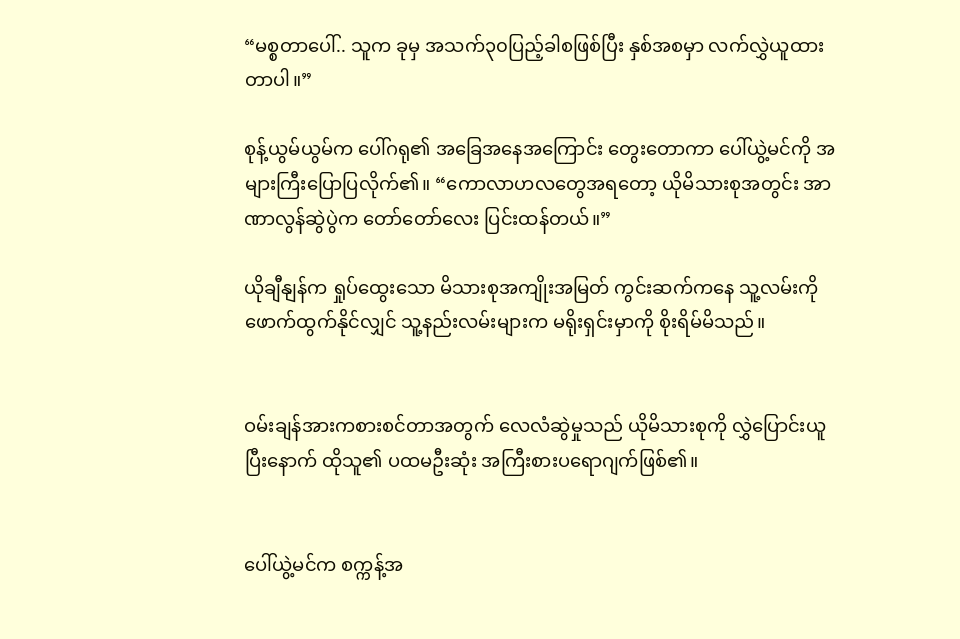“မစ္စတာပေါ်.. သူက ခုမှ အသက်၃၀ပြည့်ခါစဖြစ်ပြီး နှစ်အစမှာ လက်လွှဲယူထားတာပါ။”

စုန့်ယွမ်ယွမ်က ပေါ်ဂရု၏ အခြေအနေအကြောင်း တွေးတောကာ ပေါ်ယွဲ့မင်ကို အများကြီးပြောပြလိုက်၏။ “ကောလာဟလတွေအရတော့ ယိုမိသားစုအတွင်း အာဏာလွန်ဆွဲပွဲက တော်တော်လေး ပြင်းထန်တယ်။”

ယိုချီနျန်က ရှုပ်ထွေးသော မိသားစုအကျိုးအမြတ် ကွင်းဆက်ကနေ သူ့လမ်းကို ဖောက်ထွက်နိုင်လျှင် သူ့နည်းလမ်းများက မရိုးရှင်းမှာကို စိုးရိမ်မိသည်။


ဝမ်းချန်အားကစားစင်တာအတွက် လေလံဆွဲမှုသည် ယိုမိသားစုကို လွှဲပြောင်းယူပြီးနောက် ထိုသူ၏ ပထမဦးဆုံး အကြီးစားပရောဂျက်ဖြစ်၏။


ပေါ်ယွဲ့မင်က စက္ကန့်အ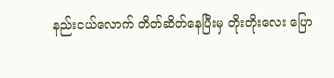နည်းငယ်လောက် တိတ်ဆိတ်နေပြီးမှ တိုးတိုးလေး ပြော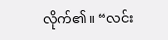လိုက်၏။ “လင်း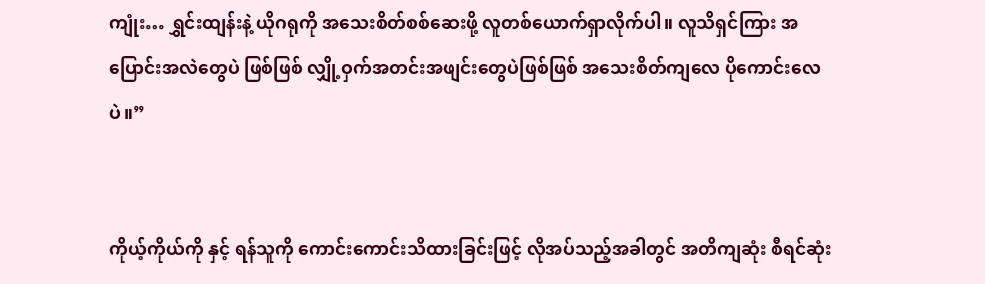ကျုံး… ရွှင်းထျန်းနဲ့ ယိုဂရုကို အသေးစိတ်စစ်ဆေးဖို့ လူတစ်ယောက်ရှာလိုက်ပါ။ လူသိရှင်ကြား အပြောင်းအလဲတွေပဲ ဖြစ်ဖြစ် လျှို့ဝှက်အတင်းအဖျင်းတွေပဲဖြစ်ဖြစ် အသေးစိတ်ကျလေ ပိုကောင်းလေပဲ။”


ကိုယ့်ကိုယ်ကို နှင့် ရန်သူကို ကောင်းကောင်းသိထားခြင်းဖြင့် လိုအပ်သည့်အခါတွင် အတိကျဆုံး စီရင်ဆုံး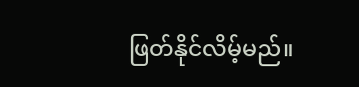ဖြတ်နိုင်လိမ့်မည်။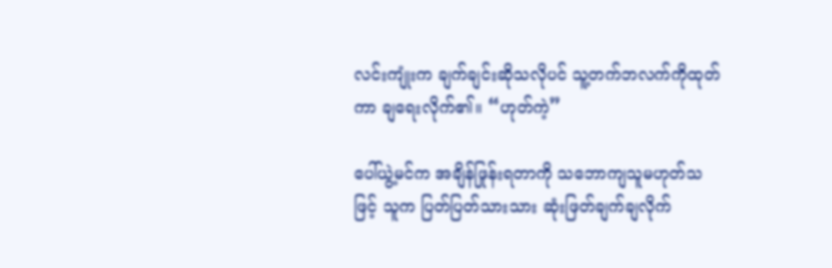လင်းကျုံးက ချက်ချင်းဆိုသလိုပင် သူ့တက်ဘလက်ကိုထုတ်ကာ ချရေးလိုက်၏။ “ဟုတ်ကဲ့”

ပေါ်ယွဲ့မင်က အချိန်ဖြုန်းရတာကို သဘောကျသူမဟုတ်သဖြင့် သူက ပြတ်ပြတ်သားသား ဆုံးဖြတ်ချက်ချလိုက်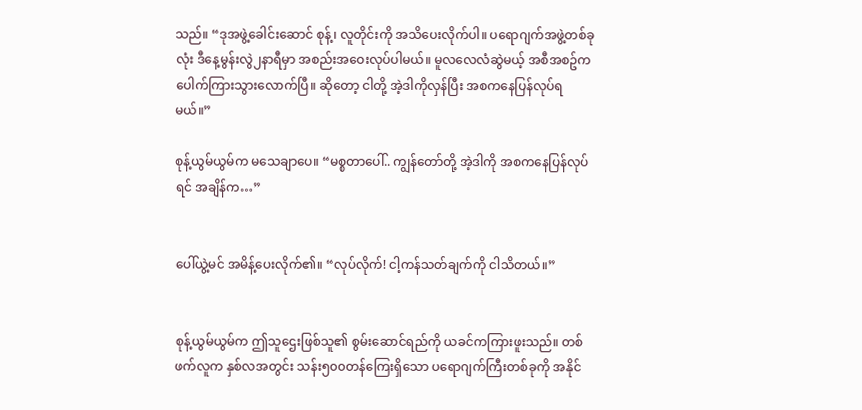သည်။ “ဒုအဖွဲ့ခေါင်းဆောင် စုန့်၊ လူတိုင်းကို အသိပေးလိုက်ပါ။ ပရောဂျက်အဖွဲ့တစ်ခုလုံး ဒီနေ့မွန်းလွဲ၂နာရီမှာ အစည်းအဝေးလုပ်ပါမယ်။ မူလလေလံဆွဲမယ့် အစီအစဥ်က ပေါက်ကြားသွားလောက်ပြီ။ ဆိုတော့ ငါတို့ အဲ့ဒါကိုလှန်ပြီး အစကနေပြန်လုပ်ရမယ်။”

စုန့်ယွမ်ယွမ်က မသေချာပေ။ “မစ္စတာပေါ်.. ကျွန်တော်တို့ အဲ့ဒါကို အစကနေပြန်လုပ်ရင် အချိန်က…”


ပေါ်ယွဲ့မင် အမိန့်ပေးလိုက်၏။ “လုပ်လိုက်! ငါ့ကန်သတ်ချက်ကို ငါသိတယ်။”


စုန့်ယွမ်ယွမ်က ဤသူဌေးဖြစ်သူ၏ စွမ်းဆောင်ရည်ကို ယခင်ကကြားဖူးသည်။ တစ်ဖက်လူက နှစ်လအတွင်း သန်း၅၀၀တန်ကြေးရှိသော ပရောဂျက်ကြီးတစ်ခုကို အနိုင်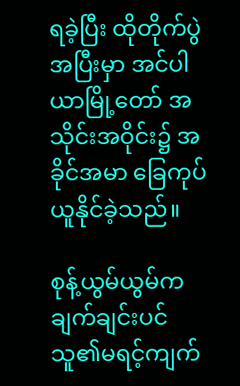ရခဲ့ပြီး ထိုတိုက်ပွဲအပြီးမှာ အင်ပါယာမြို့တော် အသိုင်းအဝိုင်း၌ အခိုင်အမာ ခြေကုပ်ယူနိုင်ခဲ့သည်။

စုန့်ယွမ်ယွမ်က ချက်ချင်းပင် သူ၏မရင့်ကျက်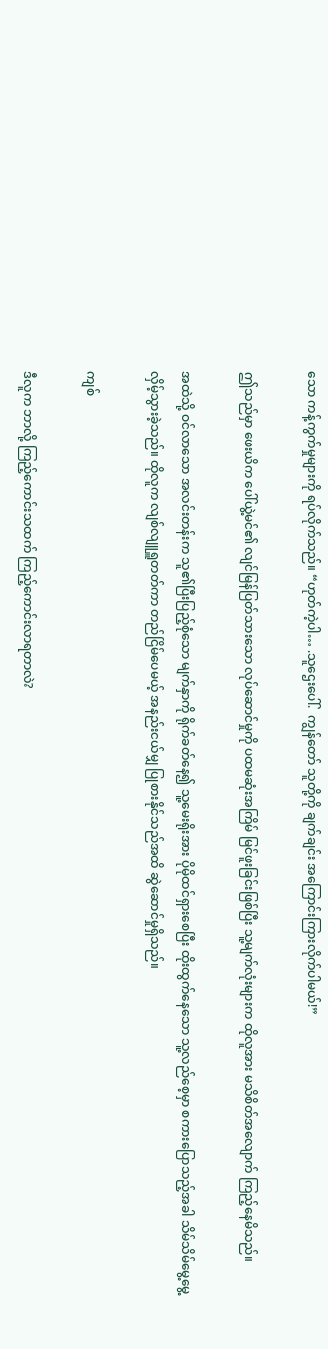သော ကန့်ကွက်မှုများကို ရပ်လိုက်သည်။ “ဟုတ်ကဲ့ပါ… .သူဌေးပေါ်.  ကျွန်တော် သူတို့ကို ချက်ချင်း အကြောင်းကြားလိုက်ပါမယ်!”

ဤသည်မှာ ဖေးယိက ပေါ်ယွဲ့မင်၏ လျင်မြန်ပြတ်သားသော လုပ်ဆောင်မှုကို ပထမဆုံးအကြိမ် မြင်ဖူးခြင်းဖြစ်ပြီး သူ့မျက်လုံးများက ထိုလူအား မသိစိတ်အလျောက် ကြည့်နေမိသည်။

အထဲသို့ ဝင်လာသော အလင်းတန်းက သူ၏ပြီးပြည့်စုံသော မျက်နှာကို ရိုက်ခတ်နေ၍ သူ့မေးရိုးအား ပိုမိုထင်ရှားစေပြီး ထိုးထွက်နေသော သူ့လည်စေ့မှာ စကားပြောသည့်အခါ သိမ်သိမ်မွေ့မွေ့ လှိမ့်သွားခဲ့သည်။ ထိုလူက လျစ်လျူရှူတတ်ကာ တည်ငြိမ်ပေမယ့် အနည်းငယ်မျှ ပြုစားနိုင်သည်အထိ ဆွဲဆောင်မှုရှိသည်။

ကျစ်

ဒီလူက ဘာလို့ ကြည့်ကောင်းသထက် ကြည့်ကောင်းလာရတာလဲ?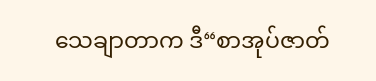သေချာတာက ဒီ“စာအုပ်ဇာတ်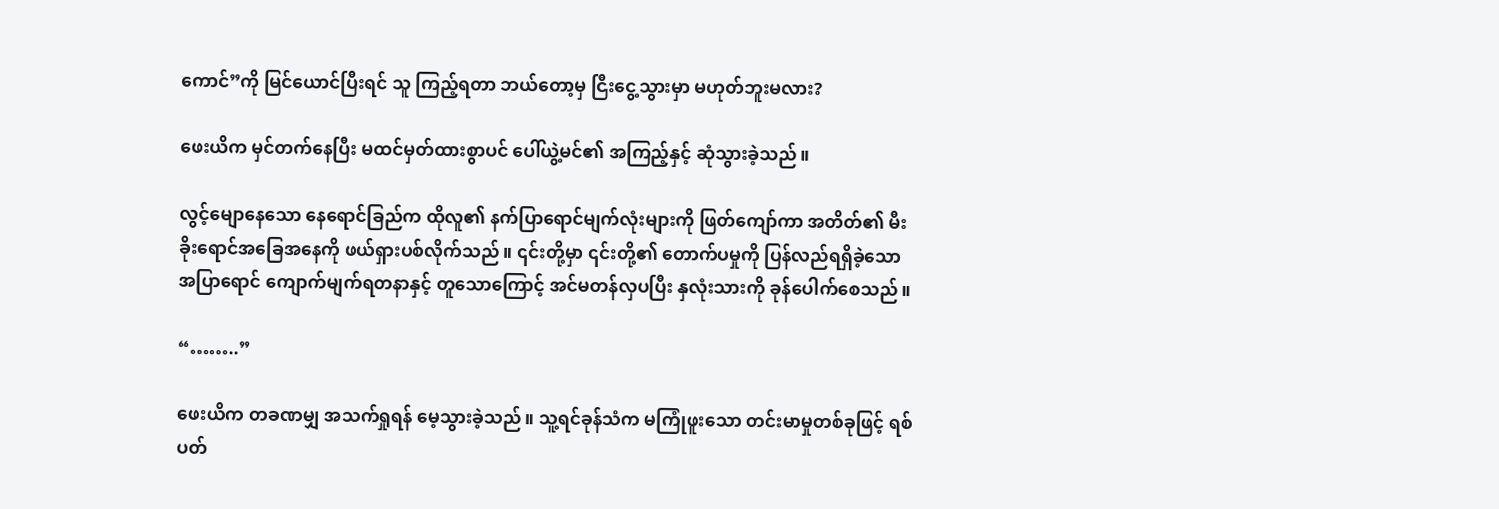ကောင်”ကို မြင်ယောင်ပြီးရင် သူ ကြည့်ရတာ ဘယ်တော့မှ ငြီးငွေ့သွားမှာ မဟုတ်ဘူးမလား?

ဖေးယိက မှင်တက်နေပြီး မထင်မှတ်ထားစွာပင် ပေါ်ယွဲ့မင်၏ အကြည့်နှင့် ဆုံသွားခဲ့သည်။

လွင့်မျောနေသော နေရောင်ခြည်က ထိုလူ၏ နက်ပြာရောင်မျက်လုံးများကို ဖြတ်ကျော်ကာ အတိတ်၏ မီးခိုးရောင်အခြေအနေကို ဖယ်ရှားပစ်လိုက်သည်။ ၎င်းတို့မှာ ၎င်းတို့၏ တောက်ပမှုကို ပြန်လည်ရရှိခဲ့သော အပြာရောင် ကျောက်မျက်ရတနာနှင့် တူသောကြောင့် အင်မတန်လှပပြီး နှလုံးသားကို ခုန်ပေါက်စေသည်။

“……..”

ဖေးယိက တခဏမျှ အသက်ရှုရန် မေ့သွားခဲ့သည်။ သူ့ရင်ခုန်သံက မကြုံဖူးသော တင်းမာမှုတစ်ခုဖြင့် ရစ်ပတ်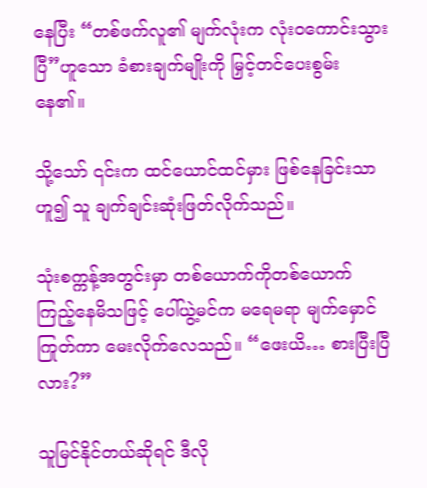နေပြီး “တစ်ဖက်လူ၏ မျက်လုံးက လုံးဝကောင်းသွားပြီ”ဟူသော ခံစားချက်မျိုးကို မြှင့်တင်ပေးစွမ်းနေ၏။

သို့သော် ၎င်းက ထင်ယောင်ထင်မှား ဖြစ်နေခြင်းသာဟူ၍ သူ ချက်ချင်းဆုံးဖြတ်လိုက်သည်။

သုံးစက္ကန့်အတွင်းမှာ တစ်ယောက်ကိုတစ်ယောက် ကြည့်နေမိသဖြင့် ပေါ်ယွဲ့မင်က မရေမရာ မျက်မှောင်ကြုတ်ကာ မေးလိုက်လေသည်။ “ဖေးယိ… စားပြီးပြီလား?”

သူမြင်နိုင်တယ်ဆိုရင် ဒီလို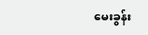မေးခွန်း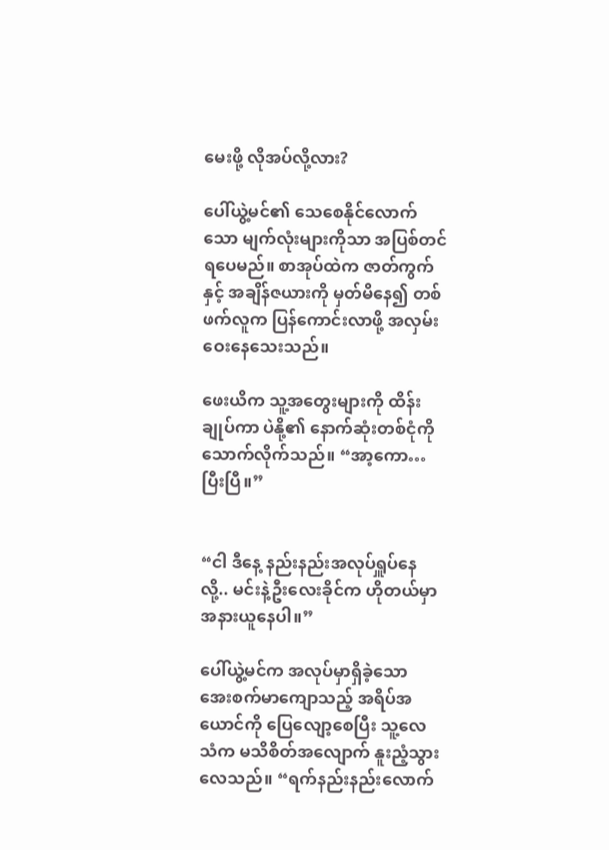မေးဖို့ လိုအပ်လို့လား?

ပေါ်ယွဲ့မင်၏ သေစေနိုင်လောက်သော မျက်လုံးများကိုသာ အပြစ်တင်ရပေမည်။ စာအုပ်ထဲက ဇာတ်ကွက်နှင့် အချိန်ဇယားကို မှတ်မိနေ၍ တစ်ဖက်လူက ပြန်ကောင်းလာဖို့ အလှမ်းဝေးနေသေးသည်။

ဖေးယိက သူ့အတွေးများကို ထိန်းချုပ်ကာ ပဲနို့၏ နောက်ဆုံးတစ်ငုံကို သောက်လိုက်သည်။ “အာ့ကော…ပြီးပြီ။”


“ငါ ဒီနေ့ နည်းနည်းအလုပ်ရှူပ်နေလို့.. မင်းနဲ့ဦးလေးခိုင်က ဟိုတယ်မှာ အနားယူနေပါ။”

ပေါ်ယွဲ့မင်က အလုပ်မှာရှိခဲ့သော အေးစက်မာကျောသည့် အရိပ်အယောင်ကို ပြေလျော့စေပြီး သူ့လေသံက မသိစိတ်အလျောက် နူးညံ့သွားလေသည်။ “ရက်နည်းနည်းလောက်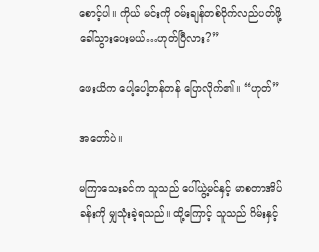စောင့်ပါ။ ကိုယ် မင်းကို ဝမ်းချန်တစ်ဝိုက်လည်ပတ်ဖို့ ခေါ်သွားပေးမယ်…ဟုတ်ပြီလား?”

ဖေးယိက ပေါ့ပေါ့တန်တန် ပြောလိုက်၏။ “ဟုတ်”

အတော်ပဲ။

မကြာသေးခင်က သူသည် ပေါ်ယွဲ့မင်နှင့် မာစတာအိပ်ခန်းကို မျှသုံးခဲ့ရသည်။ ထို့ကြောင့် သူသည် ဂိမ်းနှင့်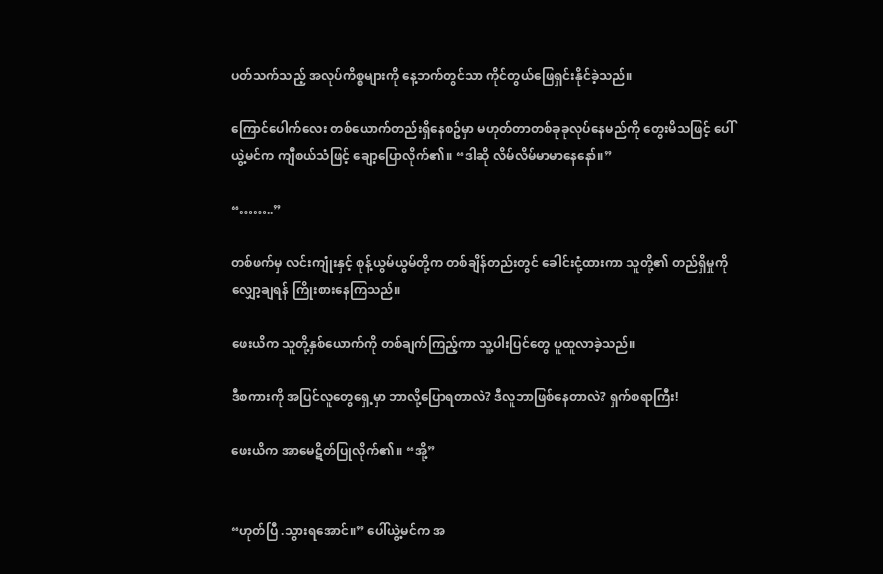ပတ်သက်သည့် အလုပ်ကိစ္စများကို နေ့ဘက်တွင်သာ ကိုင်တွယ်ဖြေရှင်းနိုင်ခဲ့သည်။

ကြောင်ပေါက်လေး တစ်ယောက်တည်းရှိနေစဥ်မှာ မဟုတ်တာတစ်ခုခုလုပ်နေမည်ကို တွေးမိသဖြင့် ပေါ်ယွဲ့မင်က ကျီစယ်သံဖြင့် ချော့ပြောလိုက်၏။ “ဒါဆို လိမ်လိမ်မာမာနေနော်။”

“……..”

တစ်ဖက်မှ လင်းကျုံးနှင့် စုန့်ယွမ်ယွမ်တို့က တစ်ချိန်တည်းတွင် ခေါင်းငုံ့ထားကာ သူတို့၏ တည်ရှိမှုကို လျှော့ချရန် ကြိုးစားနေကြသည်။

ဖေးယိက သူတို့နှစ်ယောက်ကို တစ်ချက်ကြည့်ကာ သူ့ပါးပြင်တွေ ပူထူလာခဲ့သည်။

ဒီစကားကို အပြင်လူတွေရှေ့မှာ ဘာလို့ပြောရတာလဲ? ဒီလူဘာဖြစ်နေတာလဲ? ရှက်စရာကြီး!

ဖေးယိက အာမေဋိတ်ပြုလိုက်၏။ “အို့”


“ဟုတ်ပြီ .သွားရအောင်။” ပေါ်ယွဲ့မင်က အ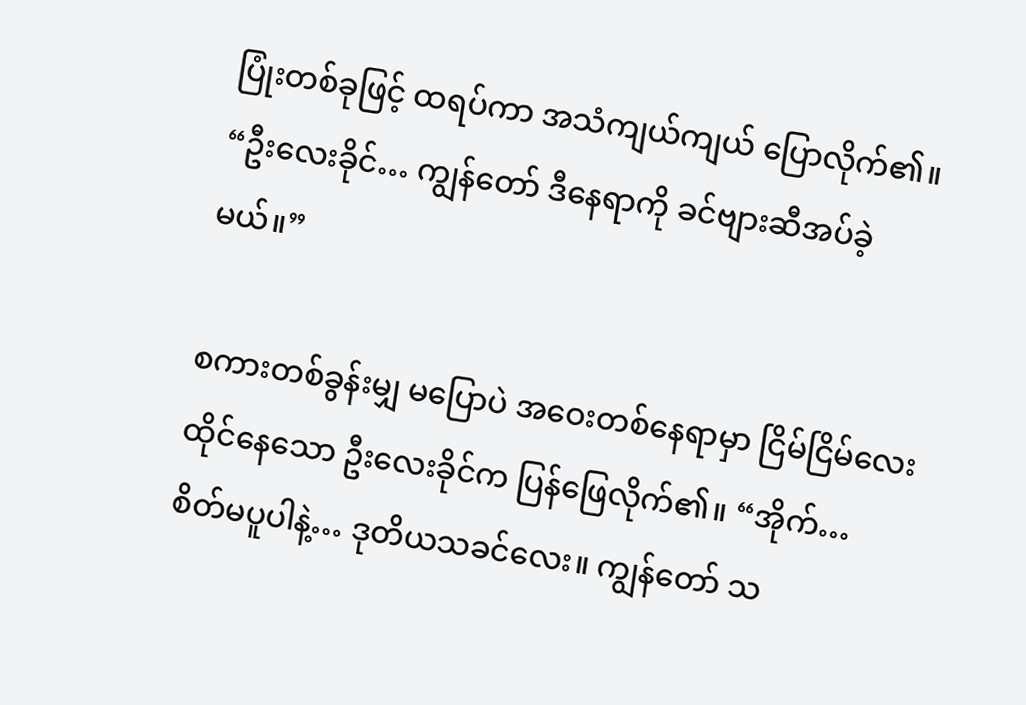ပြုံးတစ်ခုဖြင့် ထရပ်ကာ အသံကျယ်ကျယ် ပြောလိုက်၏။ “ဦးလေးခိုင်… ကျွန်တော် ဒီနေရာကို ခင်ဗျားဆီအပ်ခဲ့မယ်။”

စကားတစ်ခွန်းမျှ မပြောပဲ အဝေးတစ်နေရာမှာ ငြိမ်ငြိမ်လေး ထိုင်နေသော ဦးလေးခိုင်က ပြန်ဖြေလိုက်၏။ “အိုက်… စိတ်မပူပါနဲ့… ဒုတိယသခင်လေး။ ကျွန်တော် သ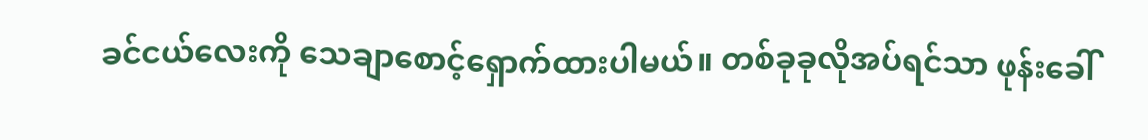ခင်ငယ်လေးကို သေချာစောင့်ရှောက်ထားပါမယ်။ တစ်ခုခုလိုအပ်ရင်သာ ဖုန်းခေါ်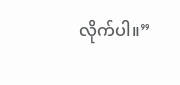လိုက်ပါ။”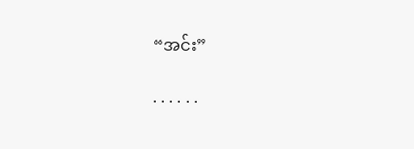“အင်း”

. . . . . .